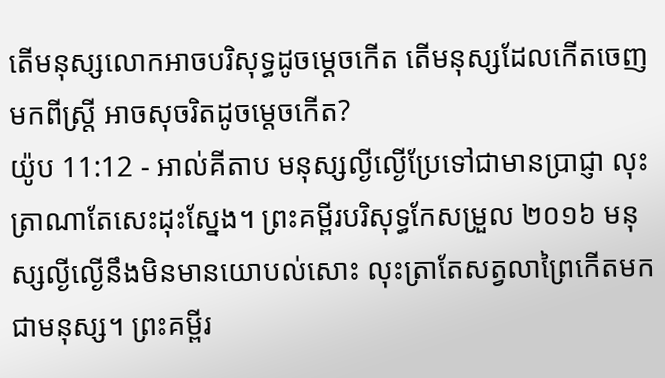តើមនុស្សលោកអាចបរិសុទ្ធដូចម្ដេចកើត តើមនុស្សដែលកើតចេញមកពីស្ត្រី អាចសុចរិតដូចម្ដេចកើត?
យ៉ូប 11:12 - អាល់គីតាប មនុស្សល្ងីល្ងើប្រែទៅជាមានប្រាជ្ញា លុះត្រាណាតែសេះដុះស្នែង។ ព្រះគម្ពីរបរិសុទ្ធកែសម្រួល ២០១៦ មនុស្សល្ងីល្ងើនឹងមិនមានយោបល់សោះ លុះត្រាតែសត្វលាព្រៃកើតមកជាមនុស្ស។ ព្រះគម្ពីរ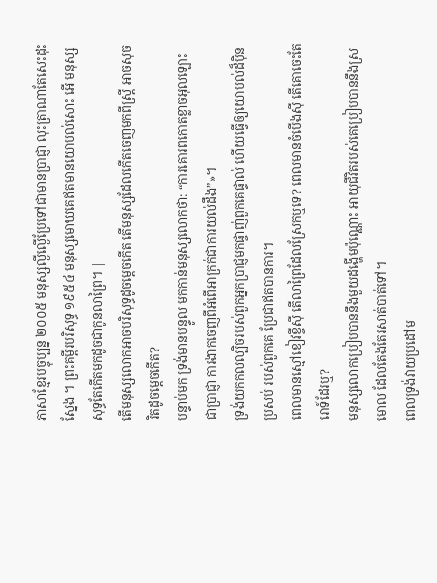ភាសាខ្មែរបច្ចុប្បន្ន ២០០៥ មនុស្សល្ងីល្ងើប្រែទៅជាមានប្រាជ្ញា លុះត្រាណាតែសេះដុះស្នែង ។ ព្រះគម្ពីរបរិសុទ្ធ ១៩៥៤ មនុស្សមោឃគេឥតមានយោបល់សោះ អើ មនុស្សសុទ្ធតែកើតមកដូចជាកូនលាព្រៃ។ |
តើមនុស្សលោកអាចបរិសុទ្ធដូចម្ដេចកើត តើមនុស្សដែលកើតចេញមកពីស្ត្រី អាចសុចរិតដូចម្ដេចកើត?
បន្ទាប់មក ទ្រង់មានបន្ទូល មកកាន់មនុស្សលោកថា: “ការគោរពកោតខ្លាចអុលឡោះជាប្រាជ្ញា ការងាកចេញពីអំពើអាក្រក់ជាការយល់ដឹង”»។
ទ្រង់យកកលល្បិចរបស់ពួកអ្នកប្រាជ្ញមកផ្ចាញ់ពួកគេផ្ទាល់ ហើយធ្វើឲ្យយោបល់ដ៏ប៉ិនប្រសប់ របស់ពួកគេ ប្រែជាឥតបានការ។
ពេលមានស្មៅខៀវខ្ចីស៊ី តើលាព្រៃដែលស្រែកឬទេ? ពេលមានចំបើងស៊ី តើគោចេះតែរោទ៍ដែរឬ?
មនុស្សលោកប្រៀបបាននឹងមួយដង្ហើមប៉ុណ្ណោះ អាយុជីវិតរបស់គេប្រៀបបាននឹងស្រមោល ដែលតែងតែរសាត់បាត់ទៅ។
ពេលទ្រង់វាយប្រដៅម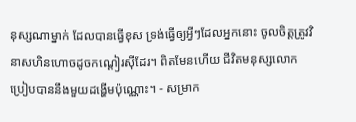នុស្សណាម្នាក់ ដែលបានធ្វើខុស ទ្រង់ធ្វើឲ្យអ្វីៗដែលអ្នកនោះ ចូលចិត្តត្រូវវិនាសហិនហោចដូចកណ្ដៀរស៊ីដែរ។ ពិតមែនហើយ ជីវិតមនុស្សលោក ប្រៀបបាននឹងមួយដង្ហើមប៉ុណ្ណោះ។ - សម្រាក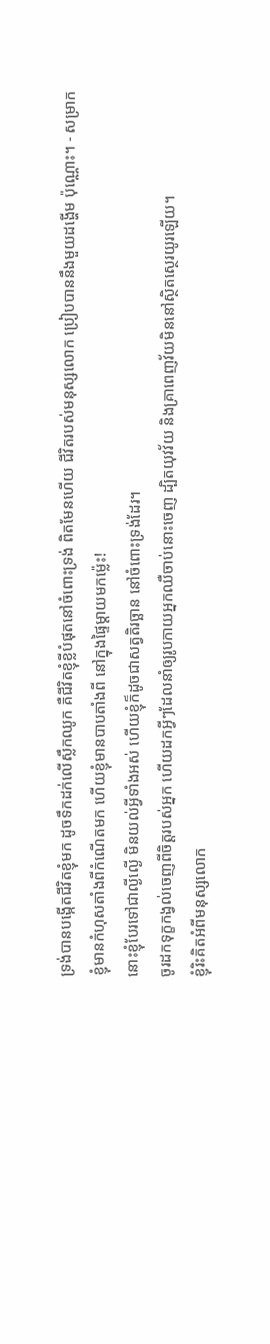ទ្រង់បានបង្កើតជីវិតខ្ញុំមក ដូចទឹកដក់លើស្លឹកឈូក គឺជីវិតខ្ញុំខ្លីបំផុតនៅចំពោះទ្រង់ ពិតមែនហើយ ជីវិតរបស់មនុស្សលោក ប្រៀបបាននឹងមួយដង្ហើម ប៉ុណ្ណោះ។ - សម្រាក
ខ្ញុំមានកំហុសតាំងពីកំណើតមក ហើយខ្ញុំមានបាបតាំងពី នៅក្នុងផ្ទៃម្ដាយមកម៉្លេះ!
នោះខ្ញុំបែរទៅជាល្ងីល្ងើ មិនយល់អ្វីទាំងអស់ ហើយខ្ញុំក៏ដូចជាសត្វតិរច្ឆាន នៅចំពោះទ្រង់ដែរ។
ចូរដកទុក្ខកង្វល់ចេញពីចិត្តរបស់អ្នក ហើយដកអ្វីៗដែលនាំឲ្យរូបកាយអ្នកឈឺចាប់នោះចេញ ដ្បិតយុវវ័យ និងគ្រាពេញវ័យមិននៅស្ថិតស្ថេរយូរឡើយ។
ខ្ញុំរិះគិតអំពីមនុស្សលោក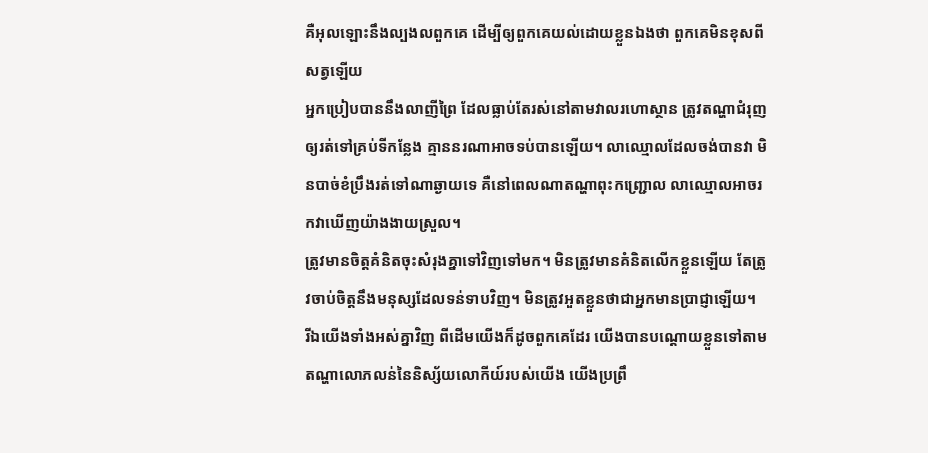គឺអុលឡោះនឹងល្បងលពួកគេ ដើម្បីឲ្យពួកគេយល់ដោយខ្លួនឯងថា ពួកគេមិនខុសពីសត្វឡើយ
អ្នកប្រៀបបាននឹងលាញីព្រៃ ដែលធ្លាប់តែរស់នៅតាមវាលរហោស្ថាន ត្រូវតណ្ហាជំរុញឲ្យរត់ទៅគ្រប់ទីកន្លែង គ្មាននរណាអាចទប់បានឡើយ។ លាឈ្មោលដែលចង់បានវា មិនបាច់ខំប្រឹងរត់ទៅណាឆ្ងាយទេ គឺនៅពេលណាតណ្ហាពុះកញ្ជ្រោល លាឈ្មោលអាចរកវាឃើញយ៉ាងងាយស្រួល។
ត្រូវមានចិត្ដគំនិតចុះសំរុងគ្នាទៅវិញទៅមក។ មិនត្រូវមានគំនិតលើកខ្លួនឡើយ តែត្រូវចាប់ចិត្ដនឹងមនុស្សដែលទន់ទាបវិញ។ មិនត្រូវអួតខ្លួនថាជាអ្នកមានប្រាជ្ញាឡើយ។
រីឯយើងទាំងអស់គ្នាវិញ ពីដើមយើងក៏ដូចពួកគេដែរ យើងបានបណ្ដោយខ្លួនទៅតាមតណ្ហាលោភលន់នៃនិស្ស័យលោកីយ៍របស់យើង យើងប្រព្រឹ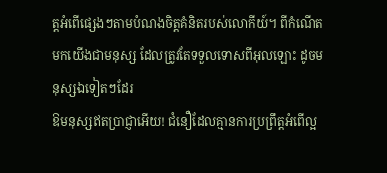ត្ដអំពើផ្សេងៗតាមបំណងចិត្ដគំនិតរបស់លោកីយ៍។ ពីកំណើតមកយើងជាមនុស្ស ដែលត្រូវតែទទួលទោសពីអុលឡោះ ដូចមនុស្សឯទៀតៗដែរ
ឱមនុស្សឥតប្រាជ្ញាអើយ! ជំនឿដែលគ្មានការប្រព្រឹត្ដអំពើល្អ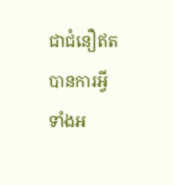ជាជំនឿឥតបានការអ្វីទាំងអ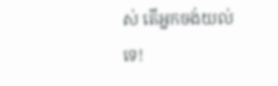ស់ តើអ្នកចង់យល់ទេ!